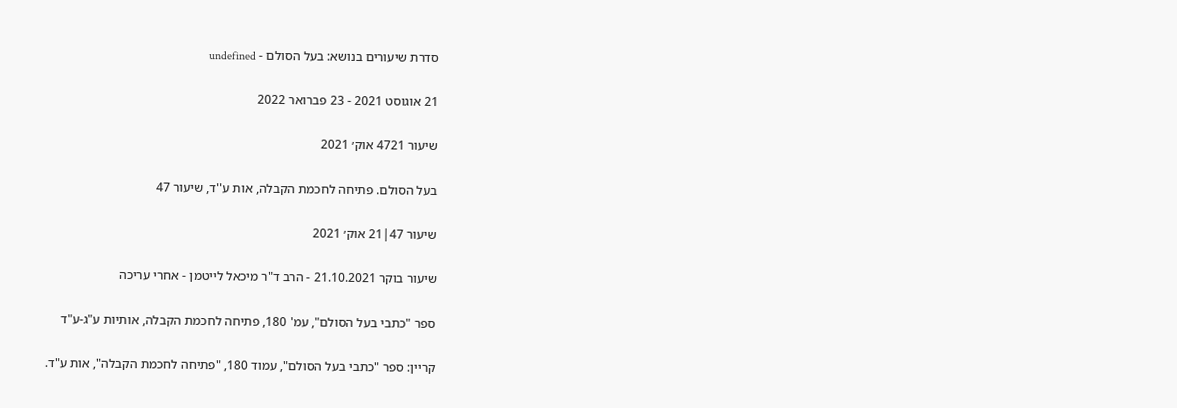סדרת שיעורים בנושא: בעל הסולם - undefined

21 אוגוסט 2021 - 23 פברואר 2022

שיעור 4721 אוק׳ 2021

בעל הסולם. פתיחה לחכמת הקבלה, אות ע''ד, שיעור 47

שיעור 47|21 אוק׳ 2021

שיעור בוקר 21.10.2021 - הרב ד"ר מיכאל לייטמן - אחרי עריכה

ספר "כתבי בעל הסולם", עמ' 180, פתיחה לחכמת הקבלה, אותיות ע"ג-ע"ד

קריין: ספר "כתבי בעל הסולם", עמוד 180, "פתיחה לחכמת הקבלה", אות ע"ד.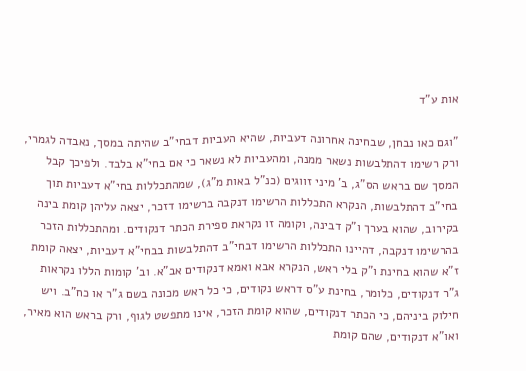אות ע"ד

"וגם כאו נבחן, שבחינה אחרונה דעביות, שהיא העביות דבחי"ב שהיתה במסך, נאבדה לגמרי, ורק רשימו דהתלבשות נשאר ממנה, ומהעביות לא נשאר כי אם בחי"א בלבד. ולפיכך קבל המסך שם בראש הס"ג, ב' מיני זווגים (כנ"ל באות מ"ג), שמהתכללות בחי"א דעביות תוך בחי"ב דהתלבשות, הנקרא התכללות הרשימו דנקבה ברשימו דזכר, יצאה עליהן קומת בינה בקירוב, שהוא בערך ו"ק דבינה, וקומה זו נקראת ספירת הכתר דנקודים. ומהתכללות הזכר בהרשימו דנקבה, דהיינו התכללות הרשימו דבחי"ב דהתלבשות בבחי"א דעביות, יצאה קומת ז"א שהוא בחינת ו"ק בלי ראש, הנקרא אבא ואמא דנקודים אב"א. וב' קומות הללו נקראות ג"ר דנקודים, כלומר, בחינת ע"ס דראש נקודים, כי כל ראש מכונה בשם ג"ר או כח"ב. ויש חילוק ביניהם, כי הכתר דנקודים, שהוא קומת הזכר, אינו מתפשט לגוף, ורק בראש הוא מאיר, ואו"א דנקודים, שהם קומת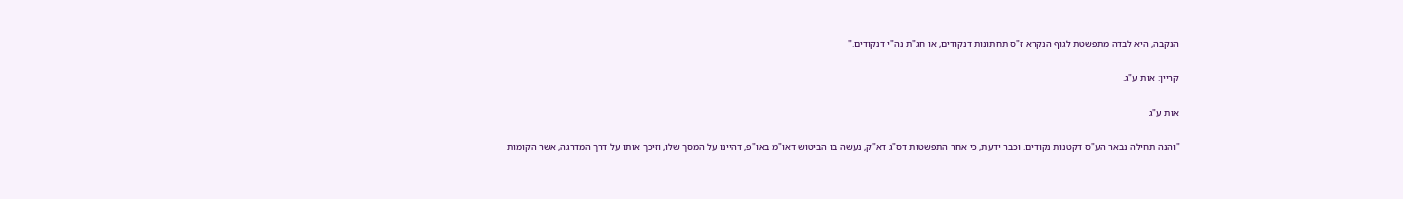הנקבה, היא לבדה מתפשטת לגוף הנקרא ז"ס תחתונות דנקודים, או חג"ת נה"י דנקודים."

קריין: אות ע"ג.

אות ע"ג

"והנה תחילה נבאר הע"ס דקטנות נקודים. וכבר ידעת, כי אחר התפשטות דס"ג דא"ק, נעשה בו הביטוש דאו"מ באו"פ, דהיינו על המסך שלו, וזיכך אותו על דרך המדרגה, אשר הקומות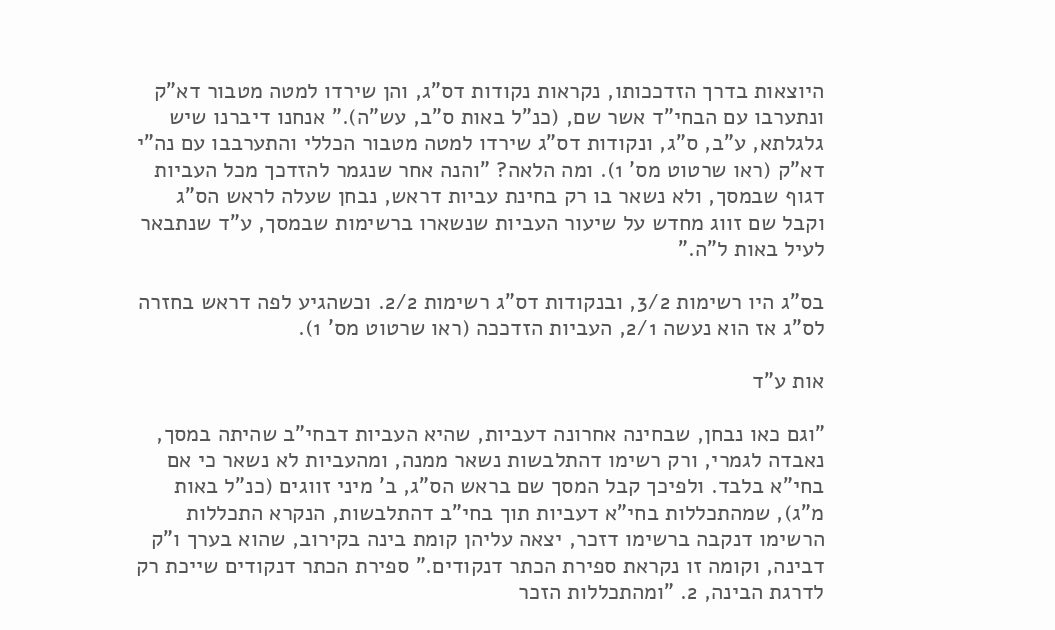היוצאות בדרך הזדככותו, נקראות נקודות דס"ג, והן שירדו למטה מטבור דא"ק ונתערבו עם הבחי"ד אשר שם, (כנ"ל באות ס"ב, עש"ה)." אנחנו דיברנו שיש גלגלתא, ע"ב, ס"ג, ונקודות דס"ג שירדו למטה מטבור הכללי והתערבבו עם נה"י דא"ק (ראו שרטוט מס' 1). ומה הלאה? "והנה אחר שנגמר להזדכך מכל העביות דגוף שבמסך, ולא נשאר בו רק בחינת עביות דראש, נבחן שעלה לראש הס"ג וקבל שם זווג מחדש על שיעור העביות שנשארו ברשימות שבמסך, ע"ד שנתבאר לעיל באות ל"ה."

בס"ג היו רשימות 3/2, ובנקודות דס"ג רשימות 2/2. וכשהגיע לפה דראש בחזרה לס"ג אז הוא נעשה 2/1, העביות הזדככה (ראו שרטוט מס' 1).

אות ע"ד

"וגם כאו נבחן, שבחינה אחרונה דעביות, שהיא העביות דבחי"ב שהיתה במסך, נאבדה לגמרי, ורק רשימו דהתלבשות נשאר ממנה, ומהעביות לא נשאר כי אם בחי"א בלבד. ולפיכך קבל המסך שם בראש הס"ג, ב' מיני זווגים (כנ"ל באות מ"ג), שמהתכללות בחי"א דעביות תוך בחי"ב דהתלבשות, הנקרא התכללות הרשימו דנקבה ברשימו דזכר, יצאה עליהן קומת בינה בקירוב, שהוא בערך ו"ק דבינה, וקומה זו נקראת ספירת הכתר דנקודים." ספירת הכתר דנקודים שייכת רק לדרגת הבינה, 2. "ומהתכללות הזכר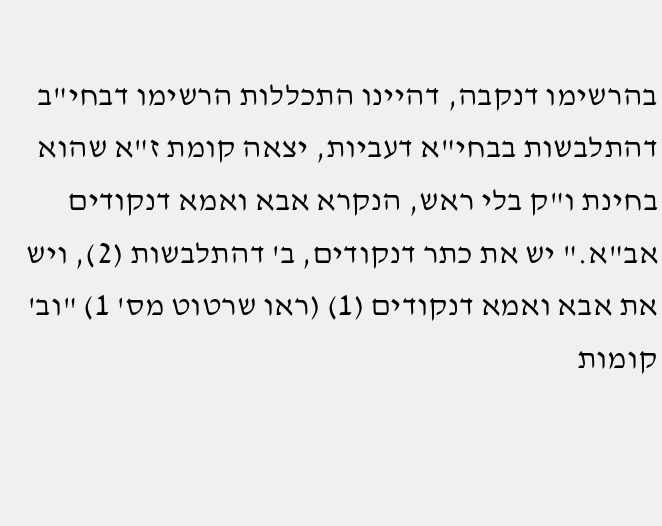בהרשימו דנקבה, דהיינו התכללות הרשימו דבחי"ב דהתלבשות בבחי"א דעביות, יצאה קומת ז"א שהוא בחינת ו"ק בלי ראש, הנקרא אבא ואמא דנקודים אב"א." יש את כתר דנקודים, ב' דהתלבשות (2), ויש את אבא ואמא דנקודים (1) (ראו שרטוט מס' 1) "וב' קומות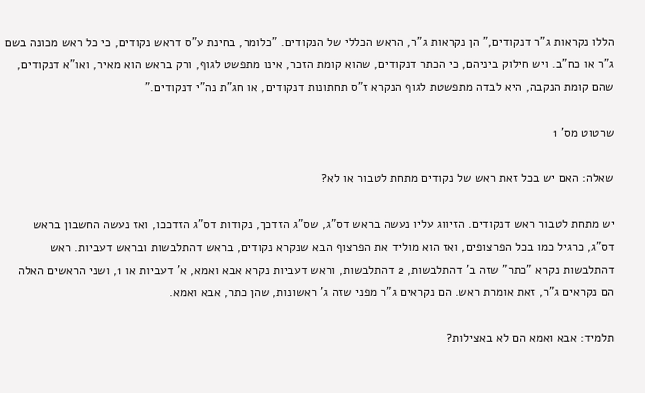הללו נקראות ג"ר דנקודים," הן נקראות ג"ר, הראש הכללי של הנקודים. "כלומר, בחינת ע"ס דראש נקודים, כי כל ראש מכונה בשם ג"ר או כח"ב. ויש חילוק ביניהם, כי הכתר דנקודים, שהוא קומת הזכר, אינו מתפשט לגוף, ורק בראש הוא מאיר, ואו"א דנקודים, שהם קומת הנקבה, היא לבדה מתפשטת לגוף הנקרא ז"ס תחתונות דנקודים, או חג"ת נה"י דנקודים."

שרטוט מס' 1

שאלה: האם יש בכל זאת ראש של נקודים מתחת לטבור או לא?

יש מתחת לטבור ראש דנקודים. הזיווג עליו נעשה בראש דס"ג, שס"ג הזדכך, נקודות דס"ג הזדככו, ואז נעשה החשבון בראש דס"ג, כרגיל כמו בכל הפרצופים, ואז הוא מוליד את הפרצוף הבא שנקרא נקודים, בראש דהתלבשות ובראש דעביות. ראש דהתלבשות נקרא "כתר" שזה ב' דהתלבשות, 2 דהתלבשות, וראש דעביות נקרא אבא ואמא, א' דעביות או 1, ושני הראשים האלה הם נקראים ג"ר, זאת אומרת ראש. הם נקראים ג"ר מפני שזה ג' ראשונות, שהן כתר, אבא ואמא.

תלמיד: אבא ואמא הם לא באצילות?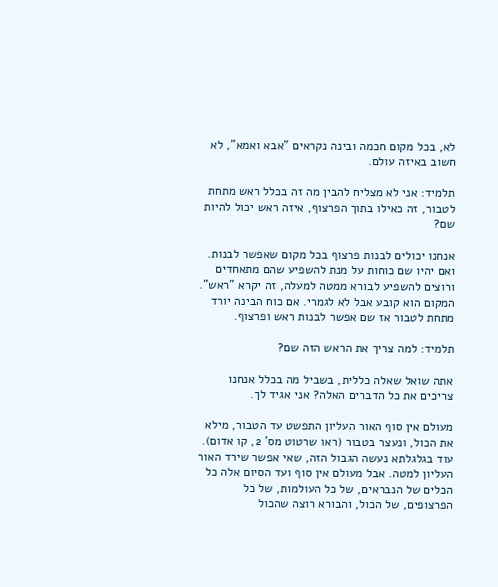לא, בכל מקום חכמה ובינה נקראים "אבא ואמא", לא חשוב באיזה עולם.

תלמיד: אני לא מצליח להבין מה זה בכלל ראש מתחת לטבור, זה כאילו בתוך הפרצוף, איזה ראש יכול להיות שם?

אנחנו יכולים לבנות פרצוף בכל מקום שאפשר לבנות. ואם יהיו שם כוחות על מנת להשפיע שהם מתאחדים ורוצים להשפיע לבורא ממטה למעלה, זה יקרא "ראש". המקום הוא קובע אבל לא לגמרי. אם כוח הבינה יורד מתחת לטבור אז שם אפשר לבנות ראש ופרצוף.

תלמיד: למה צריך את הראש הזה שם?

אתה שואל שאלה כללית, בשביל מה בכלל אנחנו צריכים את כל הדברים האלה? אני אגיד לך.

מעולם אין סוף האור העליון התפשט עד הטבור, מילא את הכול, ונעצר בטבור (ראו שרטוט מס' 2, קו אדום). עוד בגלגלתא נעשה הגבול הזה, שאי אפשר שירד האור העליון למטה. אבל מעולם אין סוף ועד הסיום אלה כל הכלים של הנבראים, של כל העולמות, של כל הפרצופים, של הכול, והבורא רוצה שהכול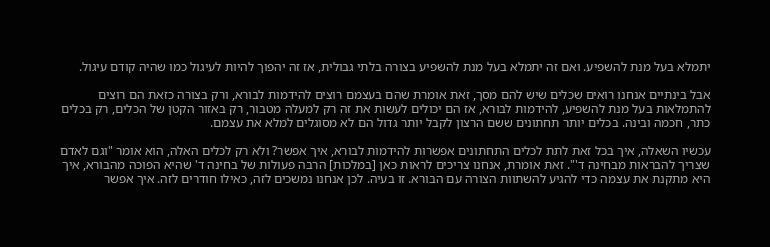יתמלא בעל מנת להשפיע. ואם זה יתמלא בעל מנת להשפיע בצורה בלתי גבולית, אז זה יהפוך להיות לעיגול כמו שהיה קודם עיגול.

אבל בינתיים אנחנו רואים שכלים שיש להם מסך, זאת אומרת שהם בעצמם רוצים להידמות לבורא, ורק בצורה כזאת הם רוצים להתמלאות בעל מנת להשפיע, להידמות לבורא, אז הם יכולים לעשות את זה רק למעלה מטבור, רק באזור הקטן של הכלים, רק בכלים כתר, חכמה ובינה. בכלים יותר תחתונים ששם הרצון לקבל יותר גדול הם לא מסוגלים למלא את עצמם.

עכשיו השאלה, איך בכל זאת לתת לכלים התחתונים אפשרות להידמות לבורא, איך אפשר? ולא רק לכלים האלה, הוא אומר "וגם לאדם שצריך להבראות מבחינה ד'". זאת אומרת, אנחנו צריכים לראות כאן [במלכות] הרבה פעולות של בחינה ד' שהיא הפוכה מהבורא, איך היא מתקנת את עצמה כדי להגיע להשתוות הצורה עם הבורא. זו בעיה. לכן אנחנו נמשכים לזה, כאילו חודרים לזה. איך אפשר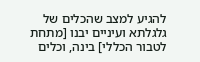להגיע למצב שהכלים של גלגלתא ועיניים יבנו [מתחת לטבור הכללי] בינה, וכלים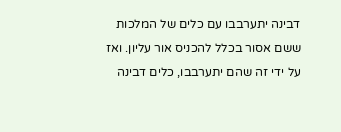דבינה יתערבבו עם כלים של המלכות ששם אסור בכלל להכניס אור עליון. ואז על ידי זה שהם יתערבבו, כלים דבינה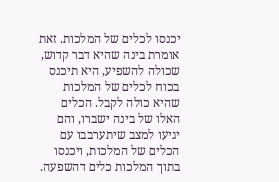יכנסו לכלים של המלכות. זאת אומרת בינה שהיא דבר קדוש, שכולה להשפיע, היא תיכנס בכוח לכלים של המלכות שהיא כולה לקבל. הכלים האלו של בינה ישברו, והם יגיעו למצב שיתערבבו עם הכלים של המלכות, ויכנסו בתוך המלכות כלים דהשפעה.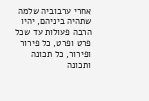אחרי ערבוביה שלמה שתהיה ביניהם, יהיו הרבה פעולות עד שכל פרט ופרט, כל פירור ופירור, כל תכונה ותכונה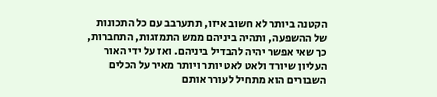הקטנה ביותר לא חשוב איזו, תתערבב עם כל התכונות של ההשפעה, ותהיה ביניהם ממש התמזגות, התחברות, כך שאי אפשר יהיה להבדיל ביניהם. ואז על ידי האור העליון שיורד ולאט לאט יותר ויותר מאיר על הכלים השבורים הוא מתחיל לעורר אותם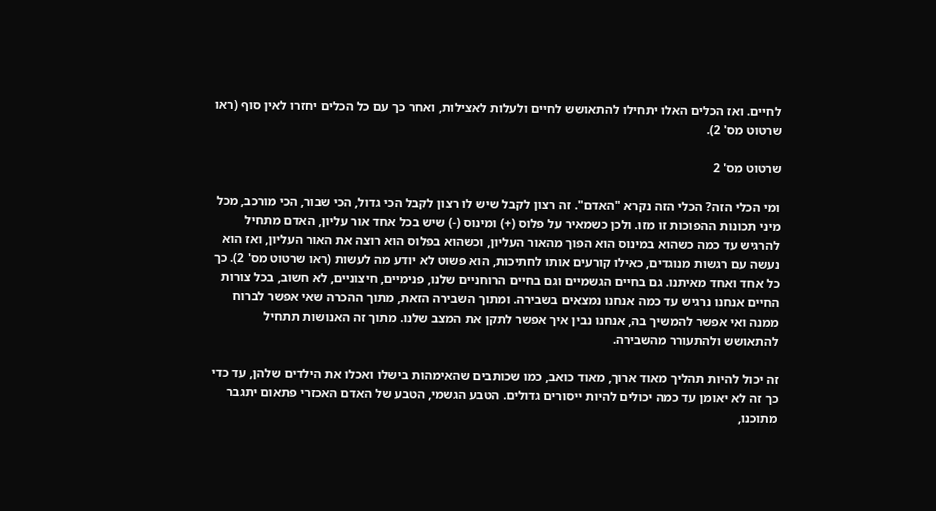לחיים. ואז הכלים האלו יתחילו להתאושש לחיים ולעלות לאצילות, ואחר כך עם כל הכלים יחזרו לאין סוף (ראו שרטוט מס' 2).

שרטוט מס' 2

ומי הכלי הזה? הכלי הזה נקרא "האדם". זה רצון לקבל שיש לו רצון לקבל הכי גדול, הכי שבור, הכי מורכב, מכל מיני תכונות ההפוכות זו מזו. ולכן כשמאיר על פלוס (+) ומינוס (-) שיש בכל אחד אור עליון, האדם מתחיל להרגיש עד כמה כשהוא במינוס הוא הפוך מהאור העליון, וכשהוא בפלוס הוא רוצה את האור העליון, ואז הוא נעשה עם רגשות מנוגדים, כאילו קורעים אותו לחתיכות, הוא פשוט לא יודע מה לעשות (ראו שרטוט מס' 2). כך כל אחד ואחד מאיתנו. גם בחיים הגשמיים וגם בחיים הרוחניים שלנו, פנימיים, חיצוניים, לא חשוב, בכל צורות החיים אנחנו נרגיש עד כמה אנחנו נמצאים בשבירה. ומתוך השבירה הזאת, מתוך ההכרה שאי אפשר לברוח ממנה ואי אפשר להמשיך בה, אנחנו נבין איך אפשר לתקן את המצב שלנו. מתוך זה האנושות תתחיל להתאושש ולהתעורר מהשבירה.

זה יכול להיות תהליך מאוד ארוך, מאוד כואב, כמו שכותבים שהאימהות בישלו ואכלו את הילדים שלהן, עד כדי כך זה לא יאומן עד כמה יכולים להיות ייסורים גדולים. הטבע הגשמי, הטבע של האדם האכזרי פתאום יתגבר מתוכנו,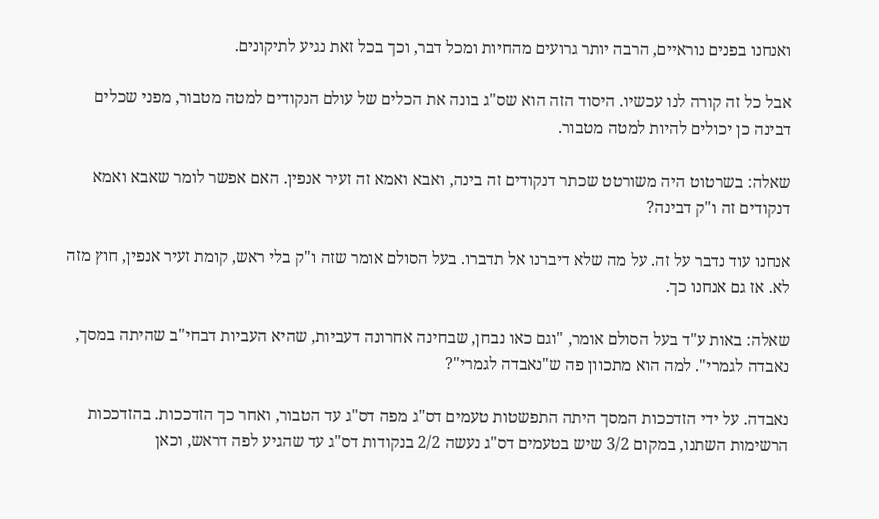ואנחנו בפנים נוראיים, הרבה יותר גרועים מהחיות ומכל דבר, וכך בכל זאת נגיע לתיקונים.

אבל כל זה קורה לנו עכשיו. היסוד הזה הוא שס"ג בונה את הכלים של עולם הנקודים למטה מטבור, מפני שכלים דבינה כן יכולים להיות למטה מטבור.

שאלה: בשרטוט היה משורטט שכתר דנקודים זה בינה, ואבא ואמא זה זעיר אנפין. האם אפשר לומר שאבא ואמא דנקודים זה ו"ק דבינה?

אנחנו עוד נדבר על זה. על מה שלא דיברנו אל תדברו. בעל הסולם אומר שזה ו"ק בלי ראש, קומת זעיר אנפין, חוץ מזה לא. אז גם אנחנו כך.

שאלה: באות ע"ד בעל הסולם אומר, "וגם כאו נבחן, שבחינה אחרונה דעביות, שהיא העביות דבחי"ב שהיתה במסך, נאבדה לגמרי". למה הוא מתכוון פה ש"נאבדה לגמרי"?

נאבדה. על ידי הזדככות המסך היתה התפשטות טעמים דס"ג מפה דס"ג עד הטבור, ואחר כך הזדככות. בהזדככות הרשימות השתנו, במקום 3/2 שיש בטעמים דס"ג נעשה 2/2 בנקודות דס"ג עד שהגיע לפה דראש, וכאן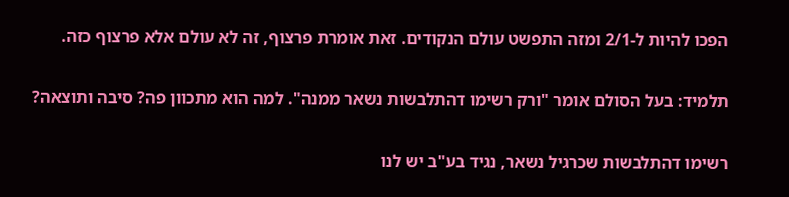הפכו להיות ל-2/1 ומזה התפשט עולם הנקודים. זאת אומרת פרצוף, זה לא עולם אלא פרצוף כזה.

תלמיד: בעל הסולם אומר "ורק רשימו דהתלבשות נשאר ממנה". למה הוא מתכוון פה? סיבה ותוצאה?

רשימו דהתלבשות שכרגיל נשאר, נגיד בע"ב יש לנו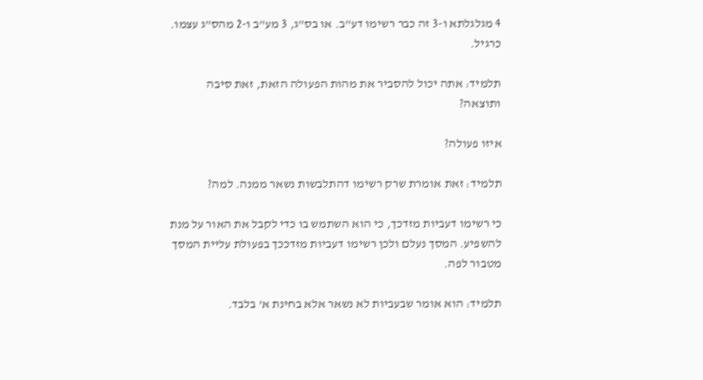4 מגלגלתא ו-3 זה כבר רשימו דע"ב. או בס"ג, 3 מע"ב ו-2 מהס"ג עצמו. כרגיל.

תלמיד: אתה יכול להסביר את מהות הפעולה הזאת, זאת סיבה ותוצאה?

איזו פעולה?

תלמיד: זאת אומרת שרק רשימו דהתלבשות נשאר ממנה. למה?

כי רשימו דעביות מזדכך, כי הוא השתמש בו כדי לקבל את האור על מנת להשפיע. המסך נעלם ולכן רשימו דעביות מזדככך בפעולת עליית המסך מטבור לפה.

תלמיד: הוא אומר שבעביות לא נשאר אלא בחינת א' בלבד.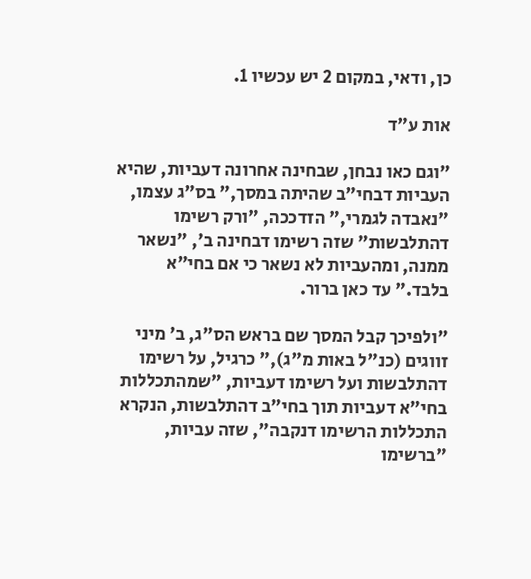כן, ודאי, במקום 2 יש עכשיו 1.

אות ע"ד

"וגם כאו נבחן, שבחינה אחרונה דעביות, שהיא העביות דבחי"ב שהיתה במסך," בס"ג עצמו, "נאבדה לגמרי," הזדככה, "ורק רשימו דהתלבשות" שזה רשימו דבחינה ב', "נשאר ממנה, ומהעביות לא נשאר כי אם בחי"א בלבד." עד כאן ברור.

"ולפיכך קבל המסך שם בראש הס"ג, ב' מיני זווגים (כנ"ל באות מ"ג)," כרגיל, על רשימו דהתלבשות ועל רשימו דעביות, "שמהתכללות בחי"א דעביות תוך בחי"ב דהתלבשות, הנקרא התכללות הרשימו דנקבה", שזה עביות, "ברשימו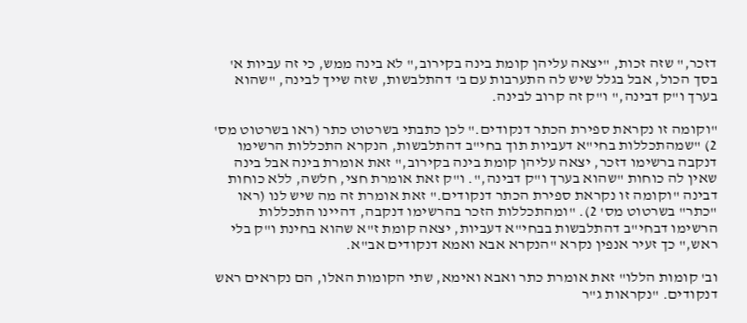דזכר," שזה זכות, "יצאה עליהן קומת בינה בקירוב," לא בינה ממש, כי זה עביות א' בסך הכול, אבל בגלל שיש לה התערבות עם ב' דהתלבשות, שזה שייך לבינה, "שהוא בערך ו"ק דבינה," ו"ק זה קרוב לבינה.

"וקומה זו נקראת ספירת הכתר דנקודים." לכן כתבתי בשרטוט כתר (ראו בשרטוט מס' 2) "שמהתכללות בחי"א דעביות תוך בחי"ב דהתלבשות, הנקרא התכללות הרשימו דנקבה ברשימו דזכר, יצאה עליהן קומת בינה בקירוב," זאת אומרת בינה אבל בינה שאין לה כוחות "שהוא בערך ו"ק דבינה,". ו"ק זאת אומרת חצי, חלשה, ללא כוחות דבינה "וקומה זו נקראת ספירת הכתר דנקודים." זאת אומרת זה מה שיש לנו (ראו "כתר" בשרטוט מס' 2). "ומהתכללות הזכר בהרשימו דנקבה, דהיינו התכללות הרשימו דבחי"ב דהתלבשות בבחי"א דעביות, יצאה קומת ז"א שהוא בחינת ו"ק בלי ראש," כך זעיר אנפין נקרא "הנקרא אבא ואמא דנקודים אב"א.

וב' קומות הללו" זאת אומרת כתר ואבא ואימא, שתי הקומות האלו, הם נקראים ראש דנקודים. "נקראות ג"ר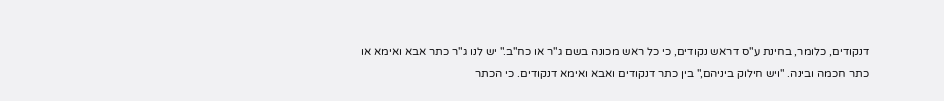דנקודים, כלומר, בחינת ע"ס דראש נקודים, כי כל ראש מכונה בשם ג"ר או כח"ב." יש לנו ג"ר כתר אבא ואימא או כתר חכמה ובינה. "ויש חילוק ביניהם," בין כתר דנקודים ואבא ואימא דנקודים. כי הכתר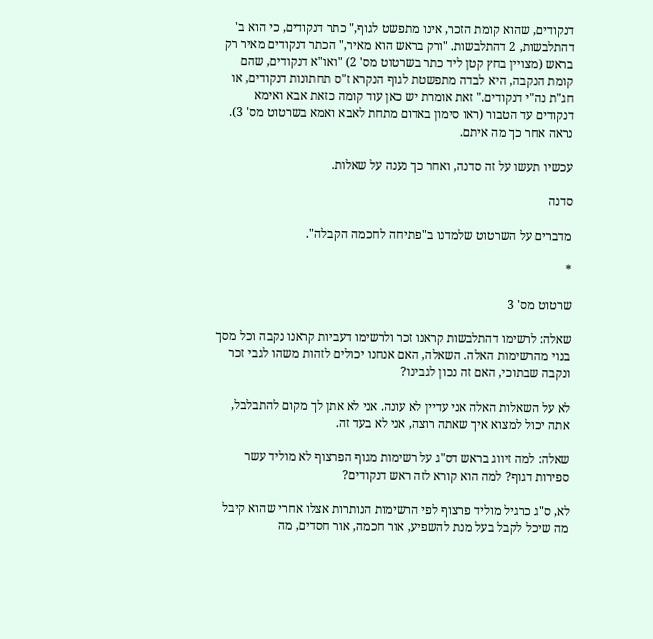דנקודים, שהוא קומת הזכר, אינו מתפשט לגוף," כתר דנקודים, כי הוא ב' דהתלבשות, 2 דהתלבשות. "ורק בראש הוא מאיר," הכתר דנקודים מאיר רק בראש (מצויין בחץ קטן ליד כתר בשרטוט מס' 2) "ואו"א דנקודים, שהם קומת הנקבה, היא לבדה מתפשטת לגוף הנקרא ז"ס תחתונות דנקודים, או חג"ת נה"י דנקודים." זאת אומרת יש כאן עוד קומה כזאת אבא ואימא דנקודים עד הטבור (ראו סימון באדום מתחת לאבא ואמא בשרטוט מס' 3). נראה אחר כך מה איתם.

עכשיו תעשו על זה סדנה, ואחר כך נענה על שאלות.

סדנה

מדברים על השרטוט שלמדנו ב"פתיחה לחכמה הקבלה".

*

שרטוט מס' 3

שאלה: לרשימו דהתלבשות קראנו זכר ולרשימו דעביות קראנו נקבה וכל מסך בנוי מהרשימות האלה. השאלה, האם אנחנו יכולים לזהות משהו לגבי זכר ונקבה שבתוכי, האם זה נכון לגבינו?

לא על השאלות האלה אני עדיין לא עונה. אני לא אתן לך מקום להתבלבל, אתה יכול למצוא איך שאתה רוצה, אני לא בעד זה.

שאלה: למה זיווג בראש דס"ג על רשימות מגוף הפרצוף לא מוליד עשר ספירות דגוף? למה הוא קורא לזה ראש דנקודים?

לא, ס"ג כרגיל מוליד פרצוף לפי הרשימות הנותרות אצלו אחרי שהוא קיבל מה שיכל לקבל בעל מנת להשפיע, אור חכמה, אור חסדים, מה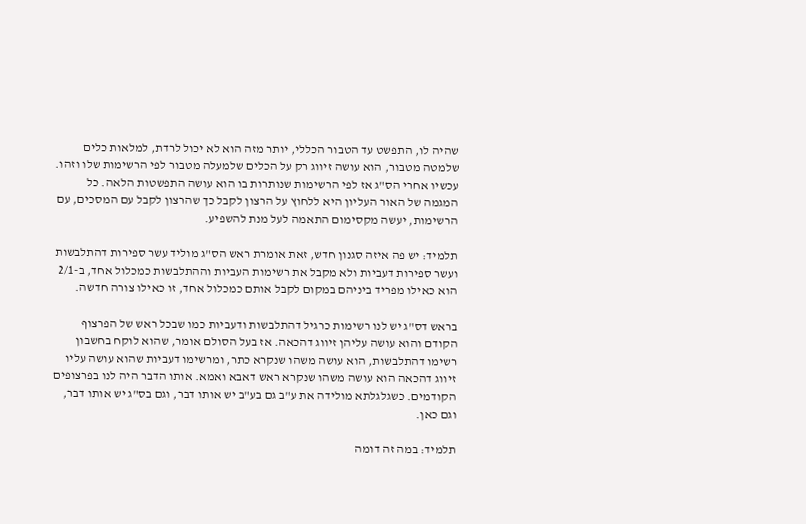שהיה לו, התפשט עד הטבור הכללי, יותר מזה הוא לא יכול לרדת, למלאות כלים שלמטה מטבור, הוא עושה זיווג רק על הכלים שלמעלה מטבור לפי הרשימות שלו וזהו. עכשיו אחרי הס"ג אז לפי הרשימות שנותרות בו הוא עושה התפשטות הלאה. כל המגמה של האור העליון היא ללחוץ על הרצון לקבל כך שהרצון לקבל עם המסכים, עם הרשימות, יעשה מקסימום התאמה לעל מנת להשפיע.

תלמיד: יש פה איזה סגנון חדש, זאת אומרת ראש הס"ג מוליד עשר ספירות דהתלבשות ועשר ספירות דעביות ולא מקבל את רשימות העביות וההתלבשות כמכלול אחד, ב-2/1 הוא כאילו מפריד ביניהם במקום לקבל אותם כמכלול אחד, זו כאילו צורה חדשה.

בראש דס"ג יש לנו רשימות כרגיל דהתלבשות ודעביות כמו שבכל ראש של הפרצוף הקודם והוא עושה עליהן זיווג דהכאה. אז בעל הסולם אומר, שהוא לוקח בחשבון רשימו דהתלבשות, הוא עושה משהו שנקרא כתר, ומרשימו דעביות שהוא עושה עליו זיווג דהכאה הוא עושה משהו שנקרא ראש דאבא ואמא. אותו הדבר היה לנו בפרצופים הקודמים. כשגלגלתא מולידה את ע"ב גם בע"ב יש אותו דבר, וגם בס"ג יש אותו דבר, וגם כאן.

תלמיד: במה זה דומה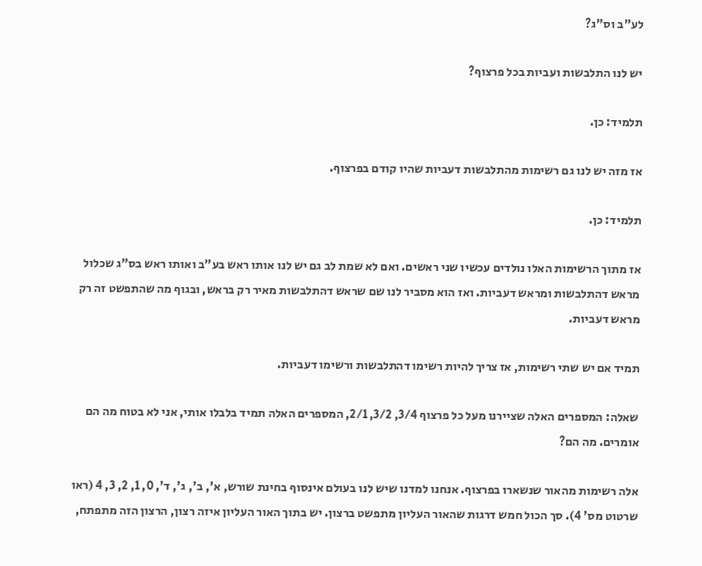לע"ב וס"ג?

יש לנו התלבשות ועביות בכל פרצוף?

תלמיד: כן.

אז מזה יש לנו גם רשימות מהתלבשות דעביות שהיו קודם בפרצוף.

תלמיד: כן.

אז מתוך הרשימות האלו נולדים עכשיו שני ראשים. ואם לא שמת לב גם יש לנו אותו ראש בע"ב ואותו ראש בס"ג שכלול מראש דהתלבשות ומראש דעביות. ואז הוא מסביר לנו שם שראש דהתלבשות מאיר רק בראש, ובגוף מה שהתפשט זה רק מראש דעביות.

תמיד אם יש שתי רשימות, אז צריך להיות רשימו דהתלבשות ורשימו דעביות.

שאלה: המספרים האלה שציירנו מעל כל פרצוף 3/4, 3/2, 2/1, המספרים האלה תמיד בלבלו אותי, אני לא בטוח מה הם אומרים. מה הם?

אלה רשימות מהאור שנשארו בפרצוף. אנחנו למדנו שיש לנו בעולם אינסוף בחינת שורש, א', ב', ג', ד', 0, 1, 2, 3, 4 (ראו שרטוט מס' 4). סך הכול חמש דרגות שהאור העליון מתפשט ברצון. יש בתוך האור העליון איזה רצון, הרצון הזה מתפתח,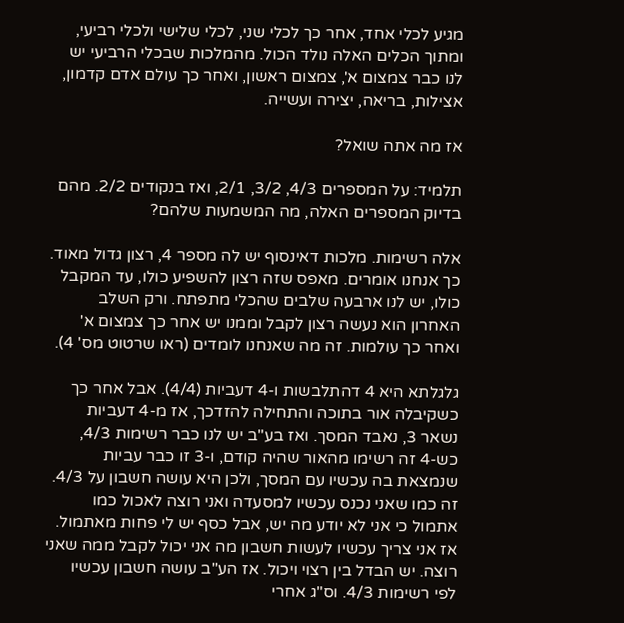מגיע לכלי אחד, אחר כך לכלי שני, לכלי שלישי ולכלי רביעי, ומתוך הכלים האלה נולד הכול. מהמלכות שבכלי הרביעי יש לנו כבר צמצום א', צמצום ראשון, ואחר כך עולם אדם קדמון, אצילות, בריאה, יצירה ועשייה.

אז מה אתה שואל?

תלמיד: על המספרים 4/3, 3/2, 2/1, ואז בנקודים 2/2. מהם בדיוק המספרים האלה, מה המשמעות שלהם?

אלה רשימות. מלכות דאינסוף יש לה מספר 4, רצון גדול מאוד. כך אנחנו אומרים. מאפס שזה רצון להשפיע כולו, עד המקבל כולו, יש לנו ארבעה שלבים שהכלי מתפתח. ורק השלב האחרון הוא נעשה רצון לקבל וממנו יש אחר כך צמצום א' ואחר כך עולמות. זה מה שאנחנו לומדים (ראו שרטוט מס' 4).

גלגלתא היא 4 דהתלבשות ו-4 דעביות (4/4). אבל אחר כך כשקיבלה אור בתוכה והתחילה להזדכך, אז מ-4 דעביות נשאר 3, נאבד המסך. ואז בע"ב יש לנו כבר רשימות 4/3, כש-4 זה רשימו מהאור שהיה קודם, ו-3 זו כבר עביות שנמצאת בה עכשיו עם המסך, ולכן היא עושה חשבון על 4/3. זה כמו שאני נכנס עכשיו למסעדה ואני רוצה לאכול כמו אתמול כי אני לא יודע מה יש, אבל כסף יש לי פחות מאתמול. אז אני צריך עכשיו לעשות חשבון מה אני יכול לקבל ממה שאני רוצה. יש הבדל בין רצוי ויכול. אז הע"ב עושה חשבון עכשיו לפי רשימות 4/3. וס"ג אחרי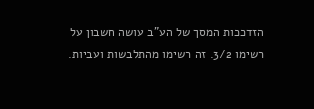הזדככות המסך של הע"ב עושה חשבון על רשימו 3/2. זה רשימו מהתלבשות ועביות.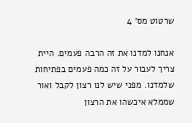שרטוט מס' 4

אנחנו למדנו את זה הרבה פעמים. היית צריך לעבור על זה כמה פעמים בפתיחות שלמדנו. מפני שיש לנו רצון לקבל ואור שממלא איכשהו את הרצון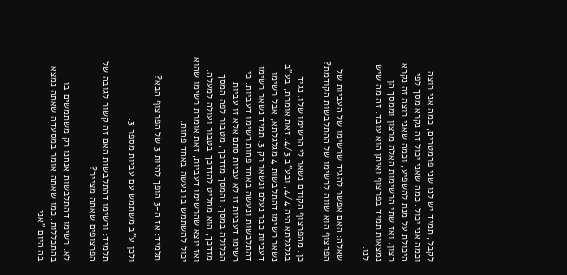לקבל, תמיד יש לנו שני פרמטרים, כמה אני רוצה וכמה אני יכול. כמה שאני יכול זה נקרא מסך לפי היכולת על מנת להשפיע, וכמה שאני רוצה זה נקרא רצון. ואז שתי הרשימות האלה מרצון וממסך הן נמצאות תמיד בפרצוף ואיתן הוא עובד. זה מה שיש לנו.

שאלה: האם אפשר להגיד שרשימו של העביות של הפרצוף הוא שווה לרשימו של ההתלבשות הקודמת?

כן. מהפרצוף הקודם נשאר לי הרשימו שלו. נגיד בגלגלתא היה 4/4, ובע"ב 4/3. זאת אומרת, בע"ב נשאר רשימו דהתלבשות 4 מגלגלתא, אבל רשימו דעביות כבר נעלם ונשאר רק 3. תמיד נשאר רשימו דהתלבשות ונעשה באחד פחות רשימו דעביות. כי רשימו דעביות זו לא עביות סתם אלא זו עביות הכלולה במסך. והמסך מזדכך, מטבור לפה המסך מזדכך, הוא מחליט להזדכך בטבור ועולה למעלה. ואז יוצא שהרשימו דעביות, זאת אומרת רשימו שהוא יכול להשתמש בו נעשה באחד פחות.

תלמיד: אז ה-3 הופך להיות 3 של הפרצוף הבא?

ולכן ע"ב משתמש עם עביות מספר 3.

תלמיד: ורשימו דהתלבשות האם זה קשור לגובה של הפרצופים שאתה מצייר?

לא. רשימו דהתלבשות אנחנו רק משתמשים בו בהתכללות. כמו שאתה אומר במסעדה שאתה נמצא בה היום "אני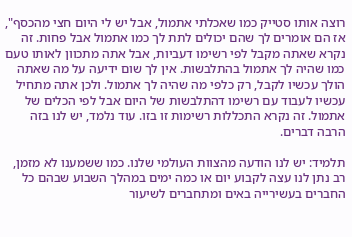רוצה אותו סטייק כמו שאכלתי אתמול, אבל יש לי היום חצי מהכסף", אז הם אומרים לך שהם יכולים לתת לך כמו אתמול אבל פחות. זה נקרא שאתה מקבל לפי רשימו דעביות, אבל אתה מתכוון לאותו טעם כמו שהיה לך אתמול בהתלבשות. אין לך שום ידיעה על מה שאתה הולך עכשיו לקבל, רק כלפי מה שהיה לך אתמול. ולכן אתה מתחיל עכשיו לעבוד עם רשימו דהתלבשות של היום אבל לפי הכלים של אתמול. זה נקרא התכללות רשימות זו בזו. עוד נלמד, יש לנו בזה הרבה דברים.

תלמיד: יש לנו הודעה מהצוות העולמי שלנו. כמו ששמענו לא מזמן, רב נתן לנו עצה לקבוע יום או כמה ימים במהלך השבוע שבהם כל החברים בעשירייה באים ומתחברים לשיעור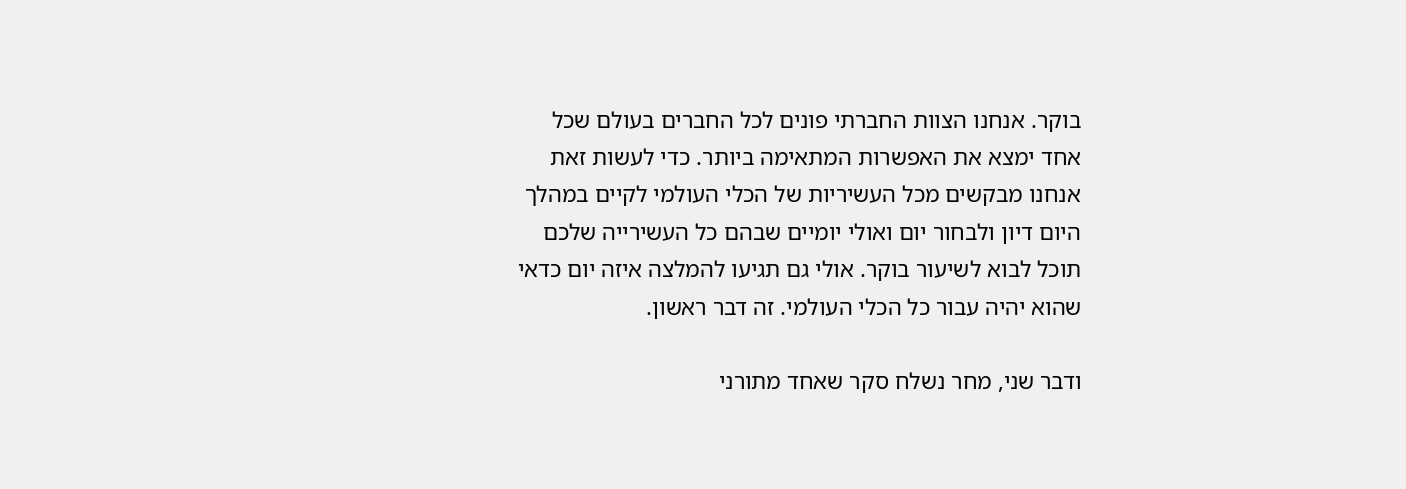בוקר. אנחנו הצוות החברתי פונים לכל החברים בעולם שכל אחד ימצא את האפשרות המתאימה ביותר. כדי לעשות זאת אנחנו מבקשים מכל העשיריות של הכלי העולמי לקיים במהלך היום דיון ולבחור יום ואולי יומיים שבהם כל העשירייה שלכם תוכל לבוא לשיעור בוקר. אולי גם תגיעו להמלצה איזה יום כדאי שהוא יהיה עבור כל הכלי העולמי. זה דבר ראשון.

ודבר שני, מחר נשלח סקר שאחד מתורני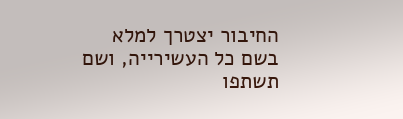החיבור יצטרך למלא בשם כל העשירייה, ושם תשתפו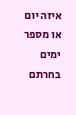איזה יום או מספר ימים בחרתם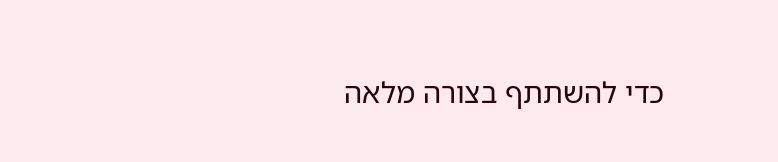כדי להשתתף בצורה מלאה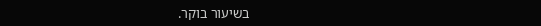בשיעור בוקר.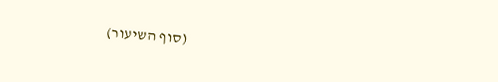(סוף השיעור)